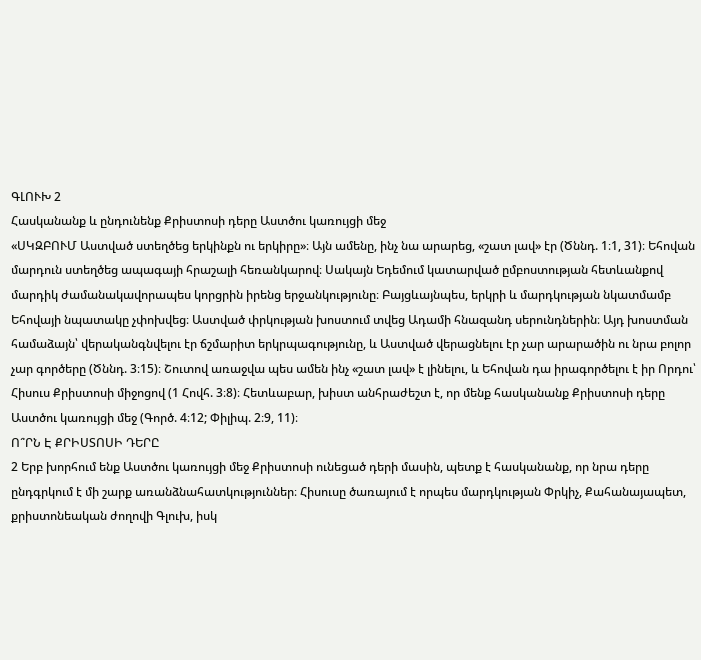ԳԼՈՒԽ 2
Հասկանանք և ընդունենք Քրիստոսի դերը Աստծու կառույցի մեջ
«ՍԿԶԲՈՒՄ Աստված ստեղծեց երկինքն ու երկիրը»։ Այն ամենը, ինչ նա արարեց, «շատ լավ» էր (Ծննդ. 1։1, 31)։ Եհովան մարդուն ստեղծեց ապագայի հրաշալի հեռանկարով։ Սակայն Եդեմում կատարված ըմբոստության հետևանքով մարդիկ ժամանակավորապես կորցրին իրենց երջանկությունը։ Բայցևայնպես, երկրի և մարդկության նկատմամբ Եհովայի նպատակը չփոխվեց։ Աստված փրկության խոստում տվեց Ադամի հնազանդ սերունդներին։ Այդ խոստման համաձայն՝ վերականգնվելու էր ճշմարիտ երկրպագությունը, և Աստված վերացնելու էր չար արարածին ու նրա բոլոր չար գործերը (Ծննդ. 3։15)։ Շուտով առաջվա պես ամեն ինչ «շատ լավ» է լինելու, և Եհովան դա իրագործելու է իր Որդու՝ Հիսուս Քրիստոսի միջոցով (1 Հովհ. 3։8)։ Հետևաբար, խիստ անհրաժեշտ է, որ մենք հասկանանք Քրիստոսի դերը Աստծու կառույցի մեջ (Գործ. 4։12; Փիլիպ. 2։9, 11)։
Ո՞ՐՆ Է ՔՐԻՍՏՈՍԻ ԴԵՐԸ
2 Երբ խորհում ենք Աստծու կառույցի մեջ Քրիստոսի ունեցած դերի մասին, պետք է հասկանանք, որ նրա դերը ընդգրկում է մի շարք առանձնահատկություններ։ Հիսուսը ծառայում է որպես մարդկության Փրկիչ, Քահանայապետ, քրիստոնեական ժողովի Գլուխ, իսկ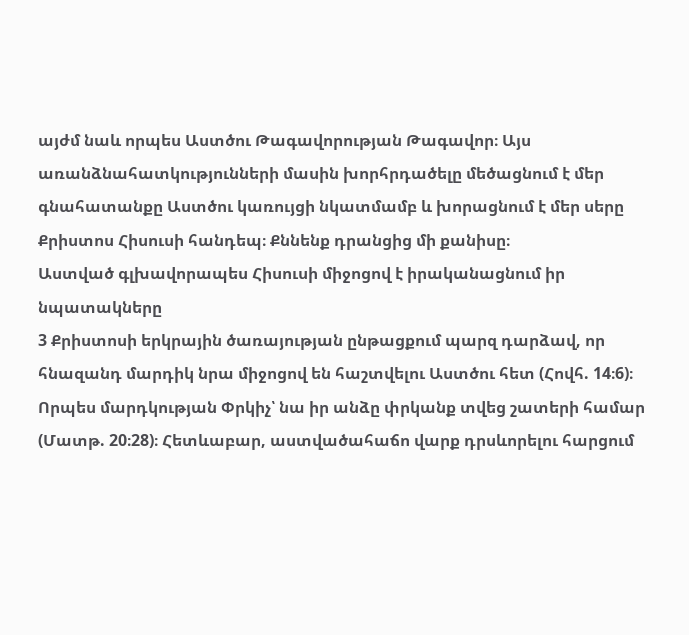այժմ նաև որպես Աստծու Թագավորության Թագավոր։ Այս առանձնահատկությունների մասին խորհրդածելը մեծացնում է մեր գնահատանքը Աստծու կառույցի նկատմամբ և խորացնում է մեր սերը Քրիստոս Հիսուսի հանդեպ։ Քննենք դրանցից մի քանիսը։
Աստված գլխավորապես Հիսուսի միջոցով է իրականացնում իր նպատակները
3 Քրիստոսի երկրային ծառայության ընթացքում պարզ դարձավ, որ հնազանդ մարդիկ նրա միջոցով են հաշտվելու Աստծու հետ (Հովհ. 14։6)։ Որպես մարդկության Փրկիչ՝ նա իր անձը փրկանք տվեց շատերի համար (Մատթ. 20։28)։ Հետևաբար, աստվածահաճո վարք դրսևորելու հարցում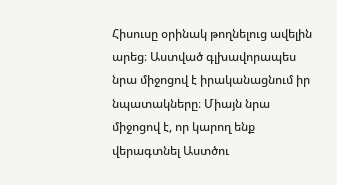Հիսուսը օրինակ թողնելուց ավելին արեց։ Աստված գլխավորապես նրա միջոցով է իրականացնում իր նպատակները։ Միայն նրա միջոցով է, որ կարող ենք վերագտնել Աստծու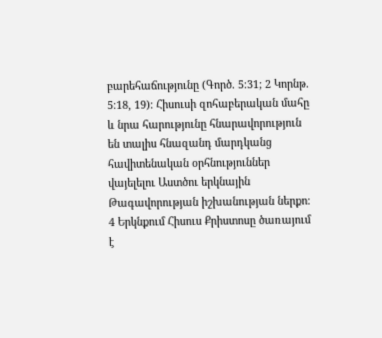բարեհաճությունը (Գործ. 5։31; 2 Կորնթ. 5։18, 19)։ Հիսուսի զոհաբերական մահը և նրա հարությունը հնարավորություն են տալիս հնազանդ մարդկանց հավիտենական օրհնություններ վայելելու Աստծու երկնային Թագավորության իշխանության ներքո։
4 Երկնքում Հիսուս Քրիստոսը ծառայում է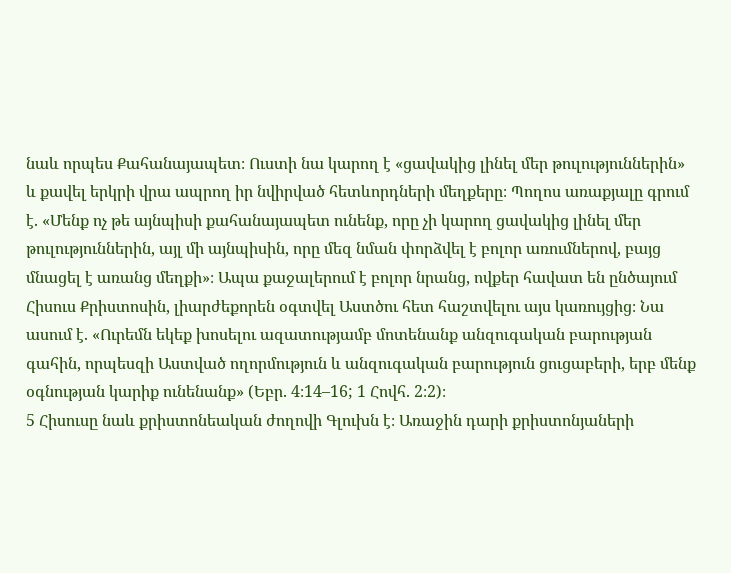նաև որպես Քահանայապետ։ Ուստի նա կարող է «ցավակից լինել մեր թուլություններին» և քավել երկրի վրա ապրող իր նվիրված հետևորդների մեղքերը։ Պողոս առաքյալը գրում է. «Մենք ոչ թե այնպիսի քահանայապետ ունենք, որը չի կարող ցավակից լինել մեր թուլություններին, այլ մի այնպիսին, որը մեզ նման փորձվել է բոլոր առումներով, բայց մնացել է առանց մեղքի»։ Ապա քաջալերում է բոլոր նրանց, ովքեր հավատ են ընծայում Հիսուս Քրիստոսին, լիարժեքորեն օգտվել Աստծու հետ հաշտվելու այս կառույցից։ Նա ասում է. «Ուրեմն եկեք խոսելու ազատությամբ մոտենանք անզուգական բարության գահին, որպեսզի Աստված ողորմություն և անզուգական բարություն ցուցաբերի, երբ մենք օգնության կարիք ունենանք» (Եբր. 4։14–16; 1 Հովհ. 2։2)։
5 Հիսուսը նաև քրիստոնեական ժողովի Գլուխն է։ Առաջին դարի քրիստոնյաների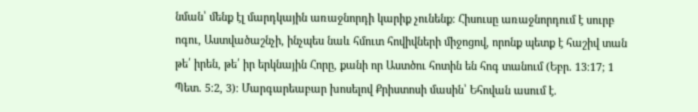նման՝ մենք էլ մարդկային առաջնորդի կարիք չունենք։ Հիսուսը առաջնորդում է սուրբ ոգու, Աստվածաշնչի, ինչպես նաև հմուտ հովիվների միջոցով, որոնք պետք է հաշիվ տան թե՛ իրեն, թե՛ իր երկնային Հորը, քանի որ Աստծու հոտին են հոգ տանում (Եբր. 13։17; 1 Պետ. 5։2, 3)։ Մարգարեաբար խոսելով Քրիստոսի մասին՝ Եհովան ասում է.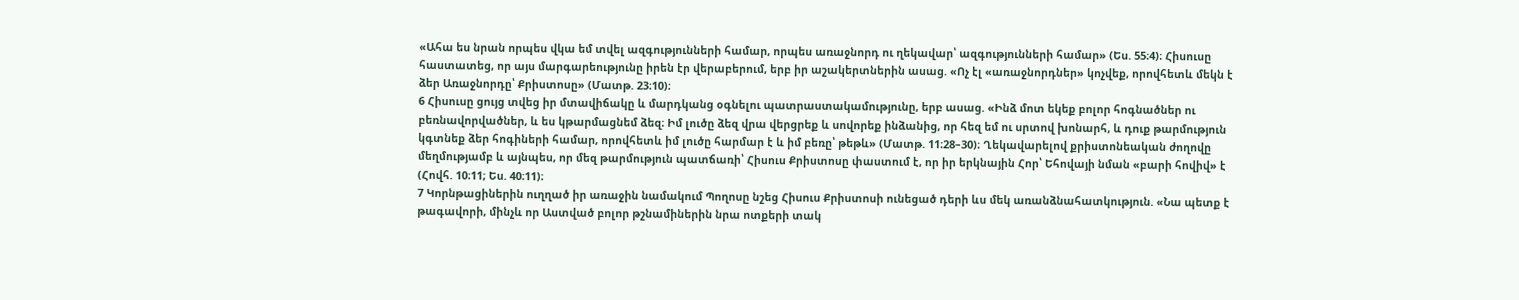«Ահա ես նրան որպես վկա եմ տվել ազգությունների համար, որպես առաջնորդ ու ղեկավար՝ ազգությունների համար» (Ես. 55։4)։ Հիսուսը հաստատեց, որ այս մարգարեությունը իրեն էր վերաբերում, երբ իր աշակերտներին ասաց. «Ոչ էլ «առաջնորդներ» կոչվեք, որովհետև մեկն է ձեր Առաջնորդը՝ Քրիստոսը» (Մատթ. 23։10)։
6 Հիսուսը ցույց տվեց իր մտավիճակը և մարդկանց օգնելու պատրաստակամությունը, երբ ասաց. «Ինձ մոտ եկեք բոլոր հոգնածներ ու բեռնավորվածներ, և ես կթարմացնեմ ձեզ։ Իմ լուծը ձեզ վրա վերցրեք և սովորեք ինձանից, որ հեզ եմ ու սրտով խոնարհ, և դուք թարմություն կգտնեք ձեր հոգիների համար, որովհետև իմ լուծը հարմար է և իմ բեռը՝ թեթև» (Մատթ. 11։28–30)։ Ղեկավարելով քրիստոնեական ժողովը մեղմությամբ և այնպես, որ մեզ թարմություն պատճառի՝ Հիսուս Քրիստոսը փաստում է, որ իր երկնային Հոր՝ Եհովայի նման «բարի հովիվ» է (Հովհ. 10։11; Ես. 40։11)։
7 Կորնթացիներին ուղղած իր առաջին նամակում Պողոսը նշեց Հիսուս Քրիստոսի ունեցած դերի ևս մեկ առանձնահատկություն. «Նա պետք է թագավորի, մինչև որ Աստված բոլոր թշնամիներին նրա ոտքերի տակ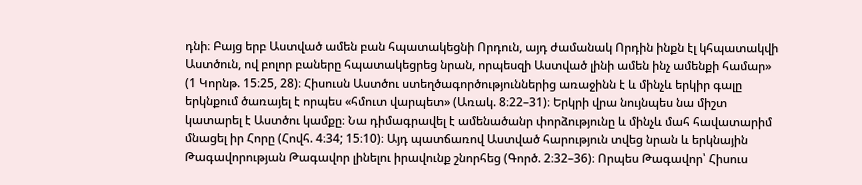դնի։ Բայց երբ Աստված ամեն բան հպատակեցնի Որդուն, այդ ժամանակ Որդին ինքն էլ կհպատակվի Աստծուն, ով բոլոր բաները հպատակեցրեց նրան, որպեսզի Աստված լինի ամեն ինչ ամենքի համար» (1 Կորնթ. 15։25, 28)։ Հիսուսն Աստծու ստեղծագործություններից առաջինն է և մինչև երկիր գալը երկնքում ծառայել է որպես «հմուտ վարպետ» (Առակ. 8։22–31)։ Երկրի վրա նույնպես նա միշտ կատարել է Աստծու կամքը։ Նա դիմագրավել է ամենածանր փորձությունը և մինչև մահ հավատարիմ մնացել իր Հորը (Հովհ. 4։34; 15։10)։ Այդ պատճառով Աստված հարություն տվեց նրան և երկնային Թագավորության Թագավոր լինելու իրավունք շնորհեց (Գործ. 2։32–36)։ Որպես Թագավոր՝ Հիսուս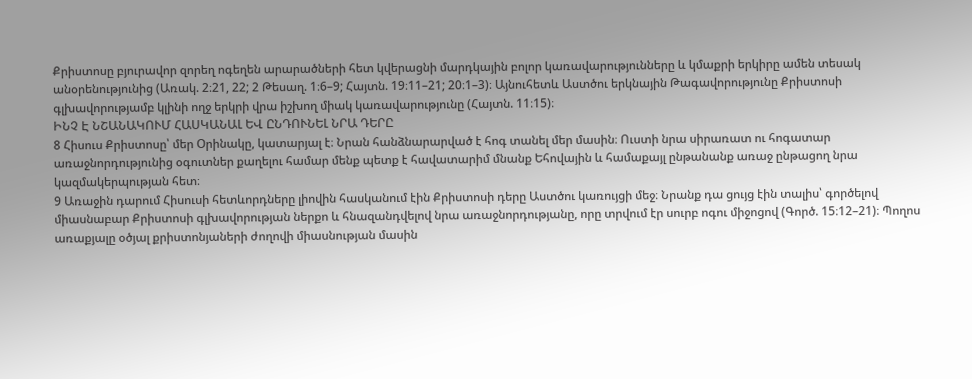Քրիստոսը բյուրավոր զորեղ ոգեղեն արարածների հետ կվերացնի մարդկային բոլոր կառավարությունները և կմաքրի երկիրը ամեն տեսակ անօրենությունից (Առակ. 2։21, 22; 2 Թեսաղ. 1։6–9; Հայտն. 19։11–21; 20։1–3)։ Այնուհետև Աստծու երկնային Թագավորությունը Քրիստոսի գլխավորությամբ կլինի ողջ երկրի վրա իշխող միակ կառավարությունը (Հայտն. 11։15)։
ԻՆՉ Է ՆՇԱՆԱԿՈՒՄ ՀԱՍԿԱՆԱԼ ԵՎ ԸՆԴՈՒՆԵԼ ՆՐԱ ԴԵՐԸ
8 Հիսուս Քրիստոսը՝ մեր Օրինակը, կատարյալ է։ Նրան հանձնարարված է հոգ տանել մեր մասին։ Ուստի նրա սիրառատ ու հոգատար առաջնորդությունից օգուտներ քաղելու համար մենք պետք է հավատարիմ մնանք Եհովային և համաքայլ ընթանանք առաջ ընթացող նրա կազմակերպության հետ։
9 Առաջին դարում Հիսուսի հետևորդները լիովին հասկանում էին Քրիստոսի դերը Աստծու կառույցի մեջ։ Նրանք դա ցույց էին տալիս՝ գործելով միասնաբար Քրիստոսի գլխավորության ներքո և հնազանդվելով նրա առաջնորդությանը, որը տրվում էր սուրբ ոգու միջոցով (Գործ. 15։12–21)։ Պողոս առաքյալը օծյալ քրիստոնյաների ժողովի միասնության մասին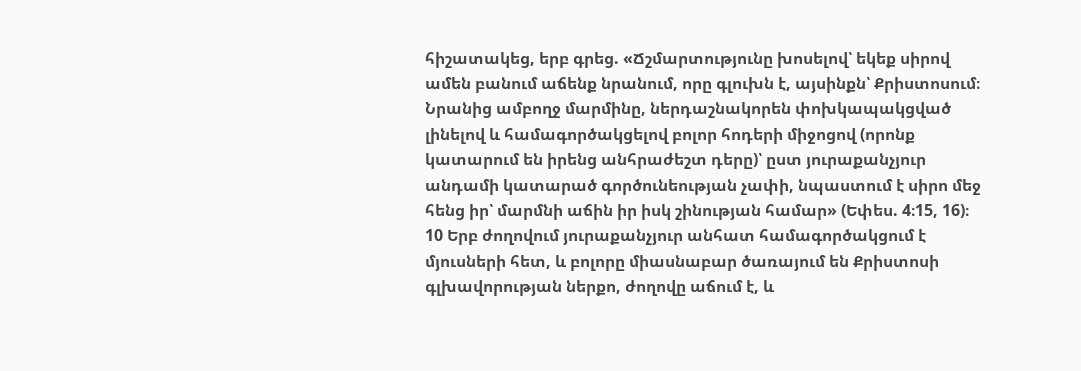հիշատակեց, երբ գրեց. «Ճշմարտությունը խոսելով՝ եկեք սիրով ամեն բանում աճենք նրանում, որը գլուխն է, այսինքն՝ Քրիստոսում։ Նրանից ամբողջ մարմինը, ներդաշնակորեն փոխկապակցված լինելով և համագործակցելով բոլոր հոդերի միջոցով (որոնք կատարում են իրենց անհրաժեշտ դերը)՝ ըստ յուրաքանչյուր անդամի կատարած գործունեության չափի, նպաստում է սիրո մեջ հենց իր՝ մարմնի աճին իր իսկ շինության համար» (Եփես. 4։15, 16)։
10 Երբ ժողովում յուրաքանչյուր անհատ համագործակցում է մյուսների հետ, և բոլորը միասնաբար ծառայում են Քրիստոսի գլխավորության ներքո, ժողովը աճում է, և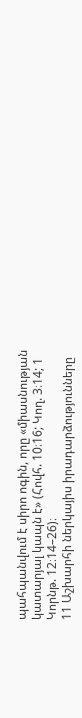պահպանվում է սիրո ոգին, որը «միասնության կատարյալ կապն է» (Հովհ. 10։16; Կող. 3։14; 1 Կորնթ. 12։14–26)։
11 Աշխարհի ներկայիս իրադարձությունները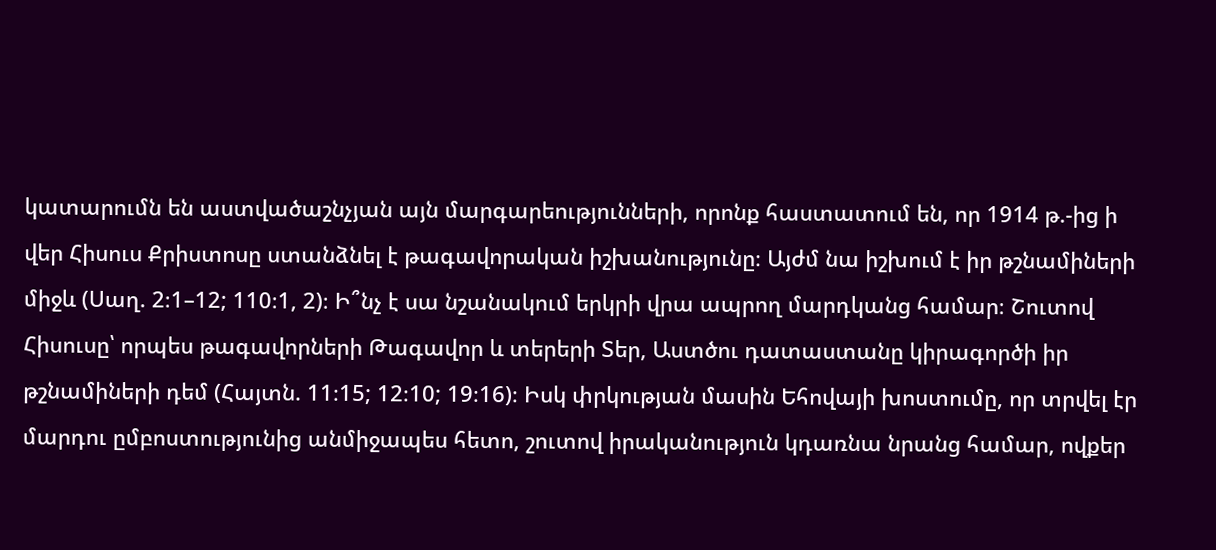կատարումն են աստվածաշնչյան այն մարգարեությունների, որոնք հաստատում են, որ 1914 թ.-ից ի վեր Հիսուս Քրիստոսը ստանձնել է թագավորական իշխանությունը։ Այժմ նա իշխում է իր թշնամիների միջև (Սաղ. 2։1–12; 110։1, 2)։ Ի՞նչ է սա նշանակում երկրի վրա ապրող մարդկանց համար։ Շուտով Հիսուսը՝ որպես թագավորների Թագավոր և տերերի Տեր, Աստծու դատաստանը կիրագործի իր թշնամիների դեմ (Հայտն. 11։15; 12։10; 19։16)։ Իսկ փրկության մասին Եհովայի խոստումը, որ տրվել էր մարդու ըմբոստությունից անմիջապես հետո, շուտով իրականություն կդառնա նրանց համար, ովքեր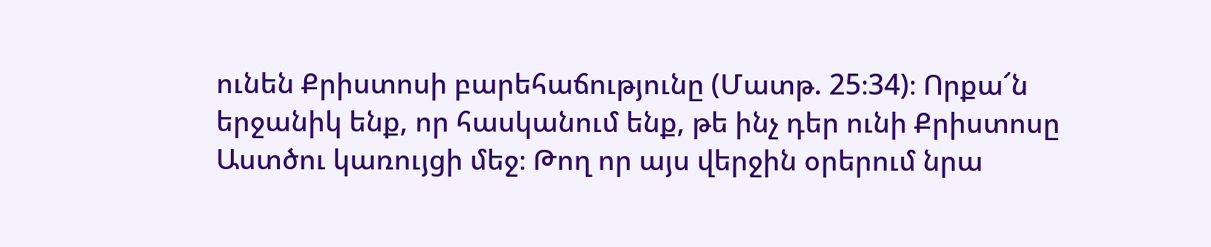ունեն Քրիստոսի բարեհաճությունը (Մատթ. 25։34)։ Որքա՜ն երջանիկ ենք, որ հասկանում ենք, թե ինչ դեր ունի Քրիստոսը Աստծու կառույցի մեջ։ Թող որ այս վերջին օրերում նրա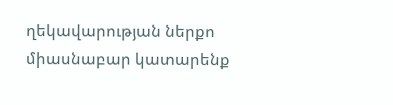ղեկավարության ներքո միասնաբար կատարենք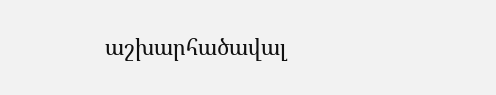աշխարհածավալ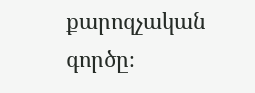քարոզչական գործը։